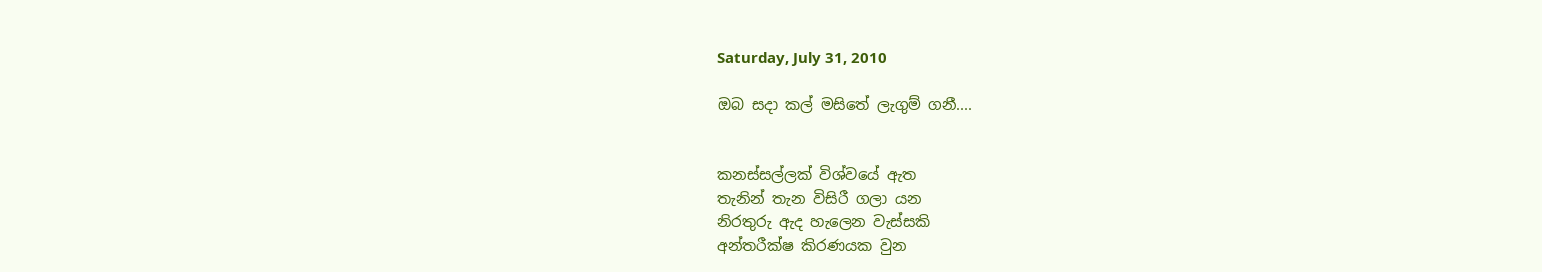Saturday, July 31, 2010

ඔබ සදා කල් මසිතේ ලැගුම් ගනී....


කනස්සල්ලක් විශ්වයේ ඇත
තැනින් තැන ‍විසිරී ගලා යන
නිරතුරු ඇද හැලෙන වැස්සකි
අන්තරීක්ෂ කිරණයක වුන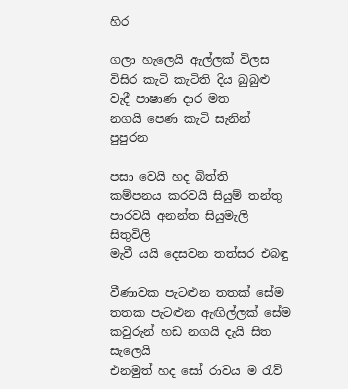හිර

ගලා හැලෙයි ඇල්ලක් විලස ‍‍
විසිර කැටි කැටිති දිය බුබුළු
වැදී පාෂාණ දාර මත
නගයි පෙණ කැටි සැනින් පුපුරන

පසා වෙයි හද බිත්ති
කම්පනය කරවයි සියුම් තන්තු
පාරවයි අනන්ත සියුමැලි සිතුවිලි
මැවී යයි දෙසවන තත්සර එබඳු

වීණාවක පැටළුන තතක් සේම
තතක පැටළුන ඇඟිල්ලක් සේම
කවුරුන් හඩ නගයි දැයි සිත සැලෙයි
එනමුත් හද සෝ රාවය ම රැව්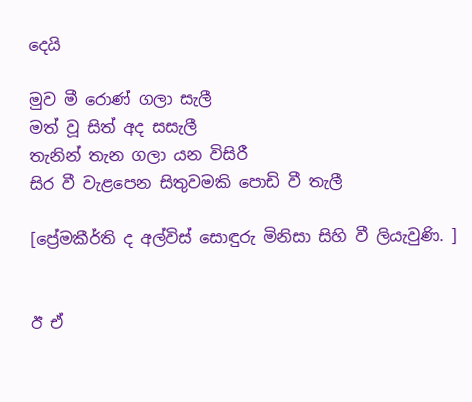දෙයි

මුව මී රොණ් ගලා සැලී
මත් වූ සිත් අද සසැලී
තැනින් තැන ගලා යන විසිරී
සිර වී වැළපෙන සිතුවමකි පොඩි වී තැලී

[ප්‍රේමකීර්ති ද අල්විස් සොඳුරු මිනිසා සිහි වී ලියැවුණි. ]


ඊ ඒ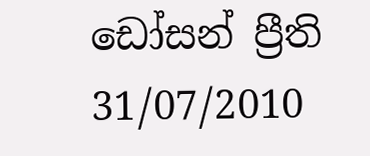ඩෝසන් ප්‍රීති
31/07/2010